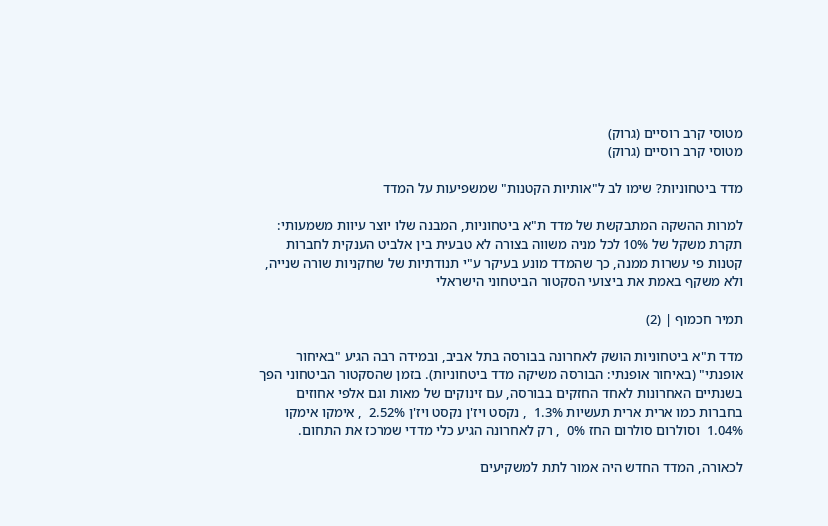מטוסי קרב רוסיים (גרוק)
מטוסי קרב רוסיים (גרוק)

מדד ביטחוניות? שימו לב ל"אותיות הקטנות" שמשפיעות על המדד

למרות ההשקה המתבקשת של מדד ת"א ביטחוניות, המבנה שלו יוצר עיוות משמעותי: תקרת משקל של 10% לכל מניה משווה בצורה לא טבעית בין אלביט הענקית לחברות קטנות פי עשרות ממנה, כך שהמדד מונע בעיקר ע"י תנודתיות של שחקניות שורה שנייה, ולא משקף באמת את ביצועי הסקטור הביטחוני הישראלי

תמיר חכמוף | (2)

מדד ת"א ביטחוניות הושק לאחרונה בבורסה בתל אביב, ובמידה רבה הגיע "באיחור אופנתי" (באיחור אופנתי: הבורסה משיקה מדד ביטחוניות). בזמן שהסקטור הביטחוני הפך בשנתיים האחרונות לאחד החזקים בבורסה, עם זינוקים של מאות וגם אלפי אחוזים בחברות כמו ארית ארית תעשיות 1.3%  , נקסט ויז'ן נקסט ויז'ן 2.52%  , אימקו אימקו 1.04%  וסולרום סולרום החז 0%  , רק לאחרונה הגיע כלי מדדי שמרכז את התחום.

לכאורה, המדד החדש היה אמור לתת למשקיעים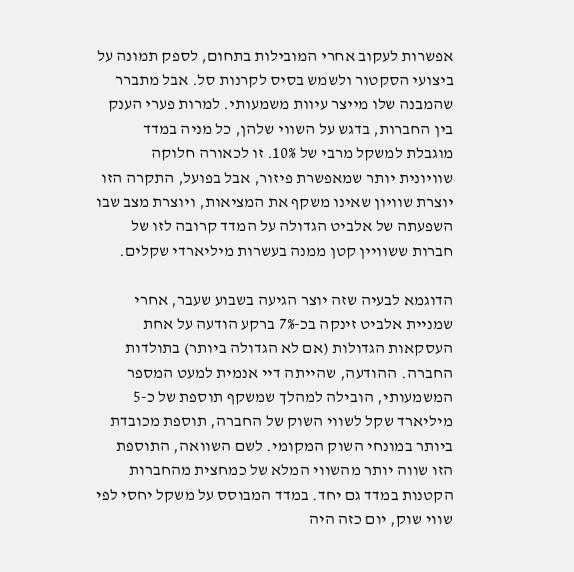אפשרות לעקוב אחרי המובילות בתחום, לספק תמונה על ביצועי הסקטור ולשמש בסיס לקרנות סל. אבל מתברר שהמבנה שלו מייצר עיוות משמעותי. למרות פערי הענק בין החברות, בדגש על השווי שלהן, כל מניה במדד מוגבלת למשקל מרבי של 10%. זו לכאורה חלוקה שוויונית יותר שמאפשרת פיזור, אבל בפועל, התקרה הזו יוצרת שוויון שאינו משקף את המציאות, ויוצרת מצב שבו השפעתה של אלביט הגדולה על המדד קרובה לזו של חברות ששוויין קטן ממנה בעשרות מיליארדי שקלים.

הדוגמא לבעיה שזה יוצר הגיעה בשבוע שעבר, אחרי שמניית אלביט זינקה בכ-7% ברקע הודעה על אחת העסקאות הגדולות (אם לא הגדולה ביותר) בתולדות החברה. ההודעה, שהייתה דיי אנמית למעט המספר המשמעותי, הובילה למהלך שמשקף תוספת של כ-5 מיליארד שקל לשווי השוק של החברה, תוספת מכובדת ביותר במונחי השוק המקומי. לשם השוואה, התוספת הזו שווה יותר מהשווי המלא של כמחצית מהחברות הקטנות במדד גם יחד. במדד המבוסס על משקל יחסי לפי שווי שוק, יום כזה היה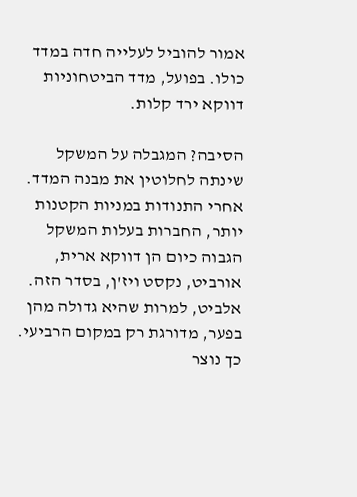אמור להוביל לעלייה חדה במדד כולו. בפועל, מדד הביטחוניות דווקא ירד קלות.

הסיבה? המגבלה על המשקל שינתה לחלוטין את מבנה המדד. אחרי התנודות במניות הקטנות יותר, החברות בעלות המשקל הגבוה כיום הן דווקא ארית, אורביט, נקסט ויז'ן, בסדר הזה. אלביט, למרות שהיא גדולה מהן בפער, מדורגת רק במקום הרביעי. כך נוצר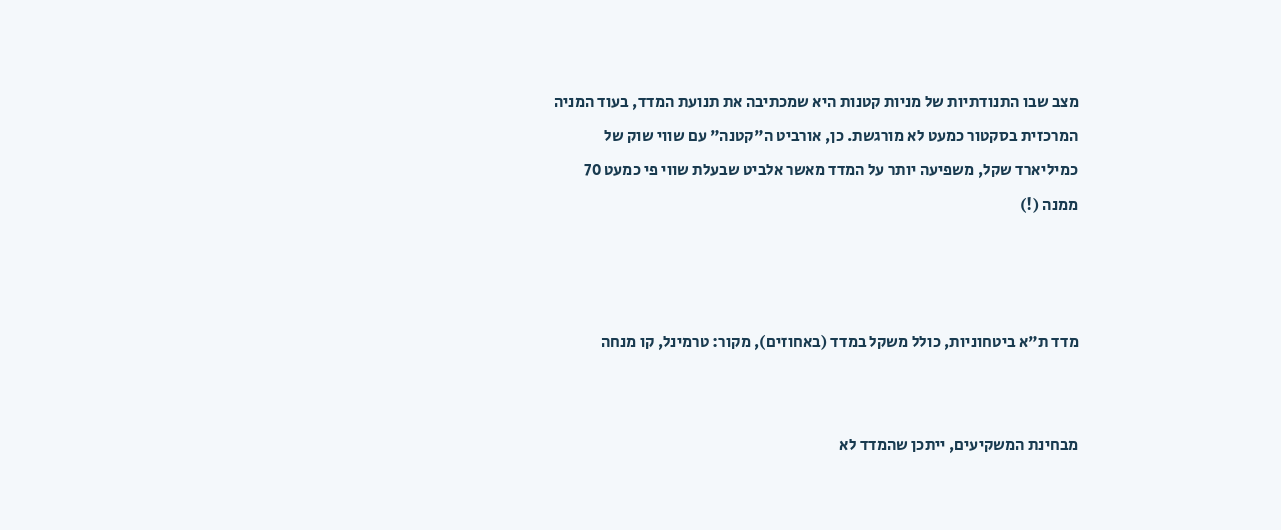מצב שבו התנודתיות של מניות קטנות היא שמכתיבה את תנועת המדד, בעוד המניה המרכזית בסקטור כמעט לא מורגשת. כן, אורביט ה"קטנה" עם שווי שוק של כמיליארד שקל, משפיעה יותר על המדד מאשר אלביט שבעלת שווי פי כמעט 70 ממנה (!)



מדד ת"א ביטחוניות, כולל משקל במדד (באחוזים), מקור: טרמינל, קו מנחה


מבחינת המשקיעים, ייתכן שהמדד לא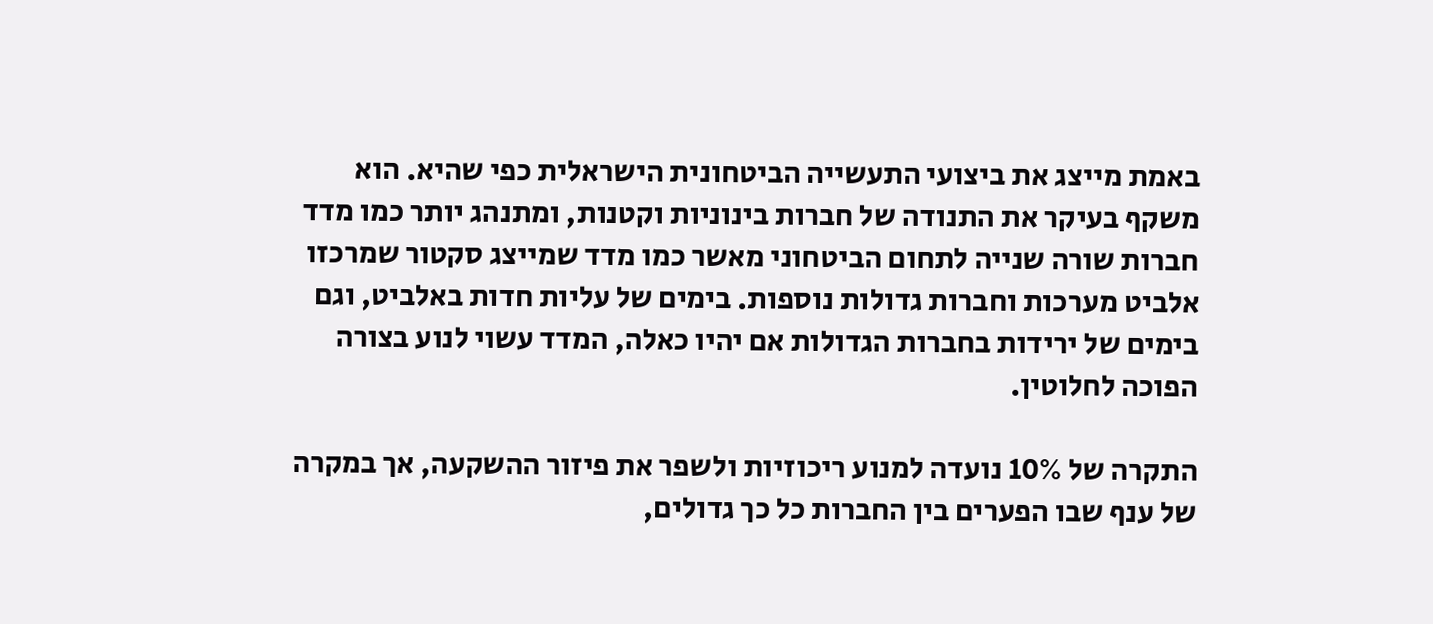באמת מייצג את ביצועי התעשייה הביטחונית הישראלית כפי שהיא. הוא משקף בעיקר את התנודה של חברות בינוניות וקטנות, ומתנהג יותר כמו מדד חברות שורה שנייה לתחום הביטחוני מאשר כמו מדד שמייצג סקטור שמרכזו אלביט מערכות וחברות גדולות נוספות. בימים של עליות חדות באלביט, וגם בימים של ירידות בחברות הגדולות אם יהיו כאלה, המדד עשוי לנוע בצורה הפוכה לחלוטין.

התקרה של 10% נועדה למנוע ריכוזיות ולשפר את פיזור ההשקעה, אך במקרה של ענף שבו הפערים בין החברות כל כך גדולים,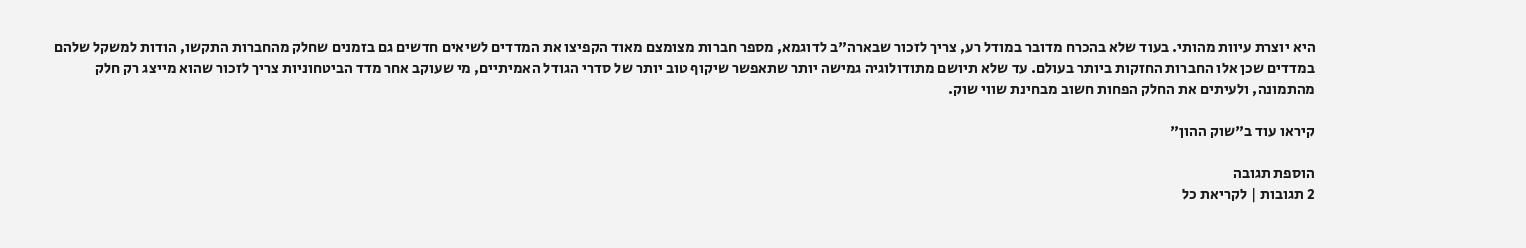היא יוצרת עיוות מהותי. בעוד שלא בהכרח מדובר במודל רע, צריך לזכור שבארה"ב לדוגמא, מספר חברות מצומצם מאוד הקפיצו את המדדים לשיאים חדשים גם בזמנים שחלק מהחברות התקשו, הודות למשקל שלהם במדדים שכן אלו החברות החזקות ביותר בעולם. עד שלא תיושם מתודולוגיה גמישה יותר שתאפשר שיקוף טוב יותר של סדרי הגודל האמיתיים, מי שעוקב אחר מדד הביטחוניות צריך לזכור שהוא מייצג רק חלק מהתמונה, ולעיתים את החלק הפחות חשוב מבחינת שווי שוק.

קיראו עוד ב"שוק ההון"

הוספת תגובה
2 תגובות | לקריאת כל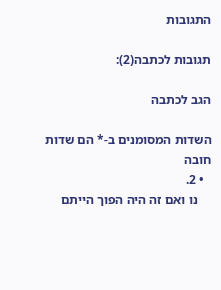התגובות

תגובות לכתבה(2):

הגב לכתבה

השדות המסומנים ב-* הם שדות חובה
  • 2.
    נו ואם זה היה הפוך הייתם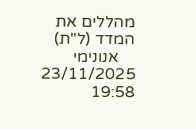מהללים את המדד (ל"ת)
    אנונימי 23/11/2025 19:58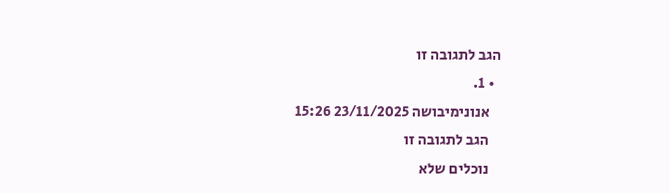הגב לתגובה זו
  • 1.
    אנונימיבושה 23/11/2025 15:26
    הגב לתגובה זו
    נוכלים שלא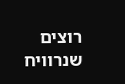רוצים שנרוויח